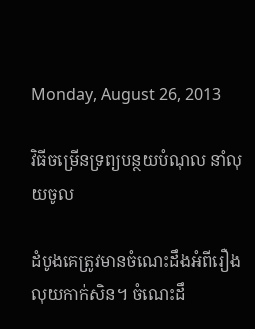Monday, August 26, 2013

វិធីចម្រើនទ្រព្យបន្ថយបំណុល នាំលុយចូល

ដំបូងគេត្រូវមានចំណេះដឹងអំពីរឿងលុយកាក់សិន។ ចំណេះដឹ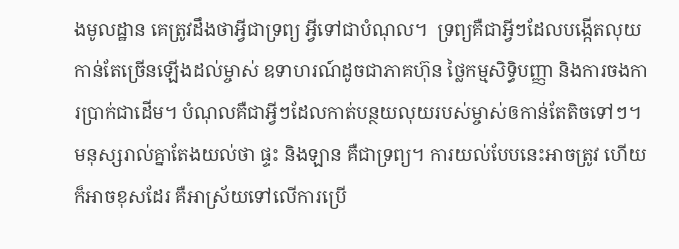ងមូលដ្ឋាន គេត្រូវដឹងថាអ្វីជាទ្រព្យ អ្វីទៅជាបំណុល។  ទ្រព្យគឺជាអ្វីៗដែលបង្កើតលុយកាន់តែច្រើនឡើងដល់ម្ចាស់ ឧទាហរណ៍ដូចជាភាគហ៊ុន ថ្លៃកម្មសិទ្ធិបញ្ញា និងការចងការប្រាក់ជាដើម។ បំណុលគឺជាអ្វីៗដែលកាត់បន្ថយលុយរបស់ម្ចាស់ឲកាន់តែតិចទៅៗ។ មនុស្សរាល់គ្នាតែងយល់ថា ផ្ទះ និងឡាន គឺជាទ្រព្យ។ ការយល់បែបនេះអាចត្រូវ ហើយក៏អាចខុសដែរ គឺអាស្រ័យទៅលើការប្រើ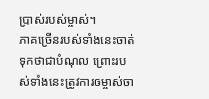ប្រាស់របស់ម្ចាស់។
ភាគច្រើនរបស់ទាំងនេះចាត់ទុកថាជាបំណុល ព្រោះរបស់ទាំងនេះត្រូវការឲម្ចាស់ចា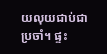យលុយជាប់ជាប្រចាំ។ ផ្ទះ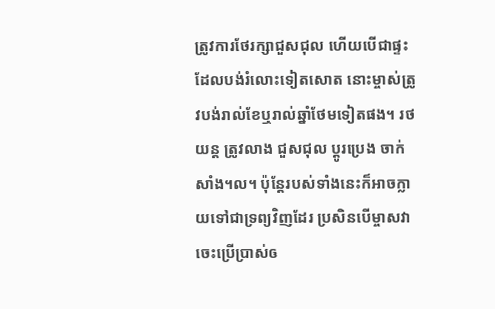ត្រូវការថែរក្សាជួសជុល ហើយបើជាផ្ទះដែលបង់រំលោះទៀតសោត នោះម្ចាស់ត្រូវបង់រាល់ខែឬរាល់ឆ្នាំថែមទៀតផង។ រថយន្ត ត្រូវលាង ជួសជុល ប្តូរប្រេង ចាក់សាំង។ល។ ប៉ុន្តែរបស់ទាំងនេះក៏អាចក្លាយទៅជាទ្រព្យវិញដែរ ប្រសិនបើម្ចាសវាចេះប្រើប្រាស់ឲ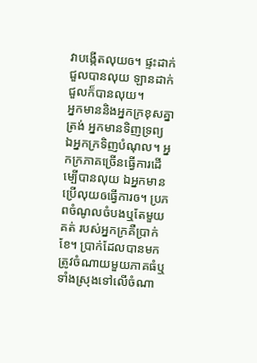វាបង្កើតលុយឲ។ ផ្ទះដាក់ជួលបានលុយ ឡានដាក់ជួលក៏បានលុយ។
អ្នកមាននិងអ្នកក្រខុសគ្នាត្រង់ អ្នកមានទិញទ្រព្យ ឯអ្នកក្រទិញបំណុល។ អ្នកក្រភាគច្រើនធ្វើការដើម្បើបានលុយ ឯអ្នកមានប្រើលុយឲធ្វើការឲ។ ប្រភពចំណូលចំបងឬតែមួយគត់ របស់អ្នកក្រគឺប្រាក់ខែ។ ប្រាក់ដែលបានមកត្រូវចំណាយមួយភាគធំឬទាំងស្រុងទៅលើចំណា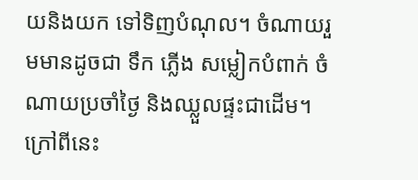យនិងយក ទៅទិញបំណុល។ ចំណាយរួមមានដូចជា ទឹក ភ្លើង សម្លៀកបំពាក់ ចំណាយប្រចាំថ្ងៃ និងឈ្លួលផ្ទះជាដើម។ ក្រៅពីនេះ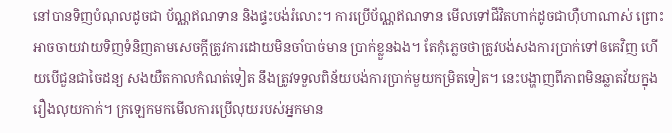នៅបានទិញបំណុលដូចជា ប័ណ្ណឥណទាន និងផ្ទះបង់រំលោះ។ ការប្រើប័ណ្ណឥណទាន មើលទៅជីវិតហាក់ដូចជាហ៊ឺហាណាស់ ព្រោះអាចចាយវាយទិញទំនិញតាមសេចក្តីត្រូវការដោយមិនចាំបាច់មាន ប្រាក់ខ្លួនឯង។ តែកុំភ្លេចថាត្រូវបង់សងការប្រាក់ទៅឲគេវិញ ហើយបើជួនជាចៃដន្យ សងយឺតកាលកំណត់ទៀត នឹងត្រូវទទួលពិន័យបង់ការប្រាក់មួយកម្រិតទៀត។ នេះបង្ហាញពីភាពមិនឆ្លាតវ័យក្នុងរឿងលុយកាក់។ ក្រឡេកមកមើលការប្រើលុយរបស់អ្នកមាន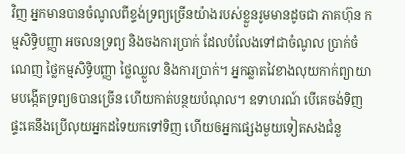វិញ អ្នកមានបានចំណូលពីខ្ទង់ទ្រព្យច្រើនយ៉ាងរបស់ខ្លួនរូមមានដូចជា ភាគហ៊ុន កម្មសិទ្ធិបញ្ញា អចលនទ្រព្យ និងចងការប្រាក់ ដែលបំលែងទៅជាចំណូល ប្រាក់ចំណេញ ថ្លៃកម្មសិទ្ធិបញ្ញា ថ្លៃឈ្លួល និងការប្រាក់។ អ្នកឆ្លាតវៃខាងលុយកាក់ព្យាយាមបង្កើតទ្រព្យឲបានច្រើន ហើយកាត់បន្ថយបំណុល។ ឧទាហរណ៍ បើគេចង់ទិញផ្ទះគេនឹងប្រើលុយអ្នកដទៃយកទៅទិញ ហើយឲអ្នកផ្សេងមួយទៀតសងជំនួ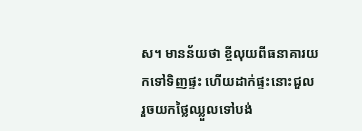ស។ មានន័យថា ខ្ចីលុយពីធនាគារយកទៅទិញផ្ទះ ហើយដាក់ផ្ទះនោះជួល រួចយកថ្លៃឈ្លួលទៅបង់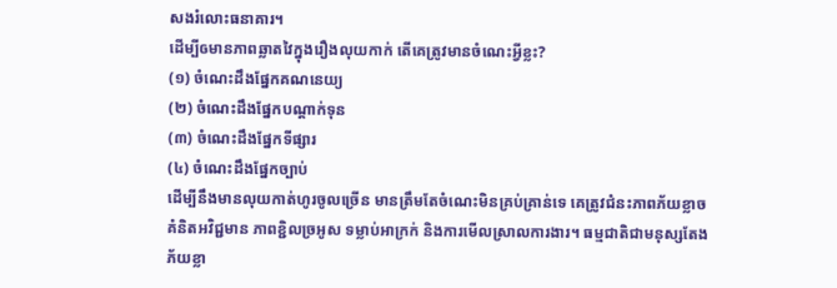សងរំលោះធនាគារ។
ដើម្បីឲមានភាពឆ្លាតវៃក្នុងរឿងលុយកាក់ តើគេត្រូវមានចំណេះអ្វីខ្លះ?
(១) ចំណេះដឹងផ្នែកគណនេយ្យ
(២) ចំណេះដឹងផ្នែកបណ្តាក់ទុន
(៣) ចំណេះដឹងផ្នែកទីផ្សារ
(៤) ចំណេះដឹងផ្នែកច្បាប់
ដើម្បីនឹងមានលុយកាត់ហូរចូលច្រើន មានត្រឹមតែចំណេះមិនគ្រប់គ្រាន់ទេ គេត្រូវជំនះភាពភ័យខ្លាច គំនិតអវិជ្ជមាន ភាពខ្ជិលច្រអូស ទម្លាប់អាក្រក់ និងការមើលស្រាលការងារ។ ធម្មជាតិជាមនុស្សតែងភ័យខ្លា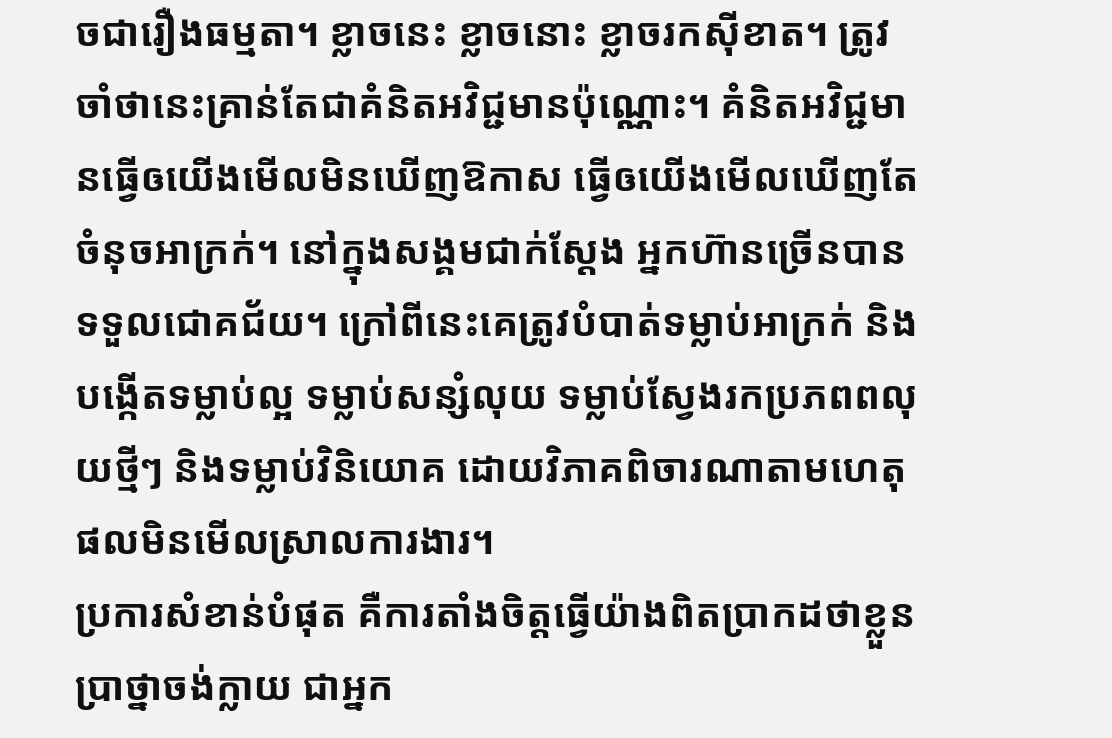ចជារឿងធម្មតា។ ខ្លាចនេះ ខ្លាចនោះ ខ្លាចរកស៊ីខាត។ ត្រូវចាំថានេះគ្រាន់តែជាគំនិតអវិជ្ជមានប៉ុណ្ណោះ។ គំនិតអវិជ្ជមានធ្វើឲយើងមើលមិនឃើញឱកាស ធ្វើឲយើងមើលឃើញតែចំនុចអាក្រក់។ នៅក្នុងសង្គមជាក់ស្តែង អ្នកហ៊ានច្រើនបានទទួលជោគជ័យ។ ក្រៅពីនេះគេត្រូវបំបាត់ទម្លាប់អាក្រក់ និងបង្កើតទម្លាប់ល្អ ទម្លាប់សន្សំលុយ ទម្លាប់ស្វែងរកប្រភពពលុយថ្មីៗ និងទម្លាប់វិនិយោគ ដោយវិភាគពិចារណាតាមហេតុផលមិនមើលស្រាលការងារ។
ប្រការសំខាន់បំផុត គឺការតាំងចិត្តធ្វើយ៉ាងពិតប្រាកដថាខ្លួនប្រាថ្នាចង់ក្លាយ ជាអ្នក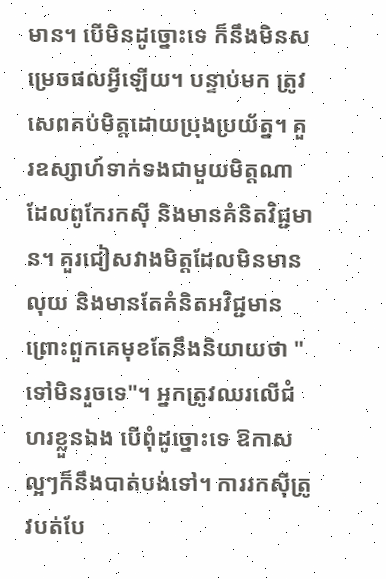មាន។ បើមិនដូច្នោះទេ ក៏នឹងមិនសម្រេចផលអ្វីឡើយ។ បន្ទាប់មក ត្រូវសេពគប់មិត្តដោយប្រុងប្រយ័ត្ន។ គួរឧស្សាហ៍ទាក់ទងជាមួយមិត្តណាដែលពូកែរកស៊ី និងមានគំនិតវិជ្ជមាន។ គួរជៀសវាងមិត្តដែលមិនមានលុយ និងមានតែគំនិតអវិជ្ជមាន ព្រោះពួកគេមុខតែនឹងនិយាយថា "ទៅមិនរួចទេ"។ អ្នកត្រូវឈរលើជំហរខ្លួនឯង បើពុំដូច្នោះទេ ឱកាសល្អៗក៏នឹងបាត់បង់ទៅ។ ការរកស៊ីត្រូវបត់បែ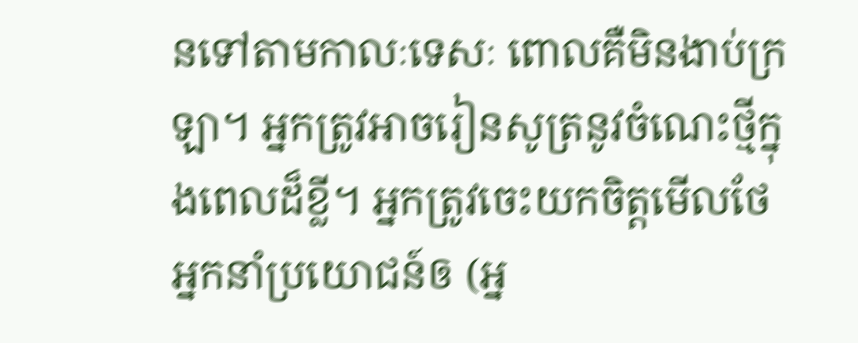នទៅតាមកាលៈទេសៈ ពោលគឺមិនងាប់ក្រឡា។ អ្នកត្រូវអាចរៀនសូត្រនូវចំណេះថ្មីក្នុងពេលដ៏ខ្លី។ អ្នកត្រូវចេះយកចិត្តមើលថែអ្នកនាំប្រយោជន៍ឲ (អ្ន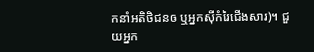កនាំអតិថិជនឲ ឬអ្នកស៊ីកំរៃជើងសារ)។ ជួយអ្នក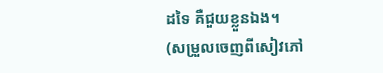ដទៃ គឺជួយខ្លួនឯង។
(សម្រួលចេញពីសៀវភៅ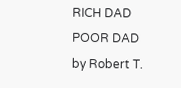RICH DAD POOR DAD by Robert T.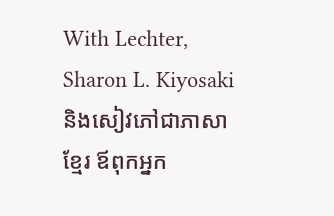With Lechter, Sharon L. Kiyosaki និងសៀវភៅជាភាសាខ្មែរ ឪពុកអ្នក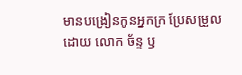មានបង្រៀនកូនអ្នកក្រ ប្រែសម្រួលដោយ លោក ច័ន្ទ ឫ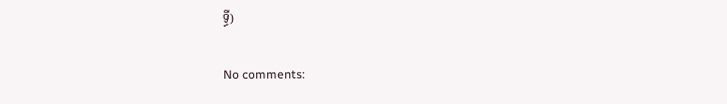ទ្ធី)

No comments: